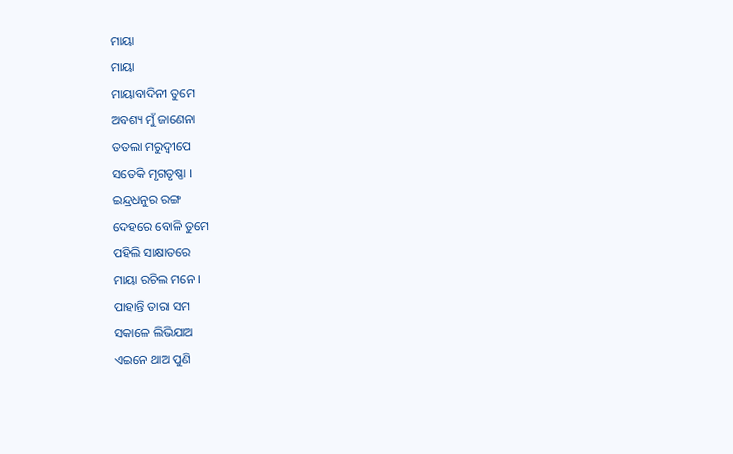ମାୟା
ମାୟା
ମାୟାବାଦିନୀ ତୁମେ
ଅବଶ୍ୟ ମୁଁ ଜାଣେନା
ତତଲା ମରୁଦ୍ବୀପେ
ସତେକି ମୃଗତୃଷ୍ଣା ।
ଇନ୍ଦ୍ରଧନୁର ରଙ୍ଗ
ଦେହରେ ବୋଳି ତୁମେ
ପହିଲି ସାକ୍ଷାତରେ
ମାୟା ରଚିଲ ମନେ ।
ପାହାନ୍ତି ତାରା ସମ
ସକାଳେ ଲିଭିଯାଅ
ଏଇନେ ଥାଅ ପୁଣି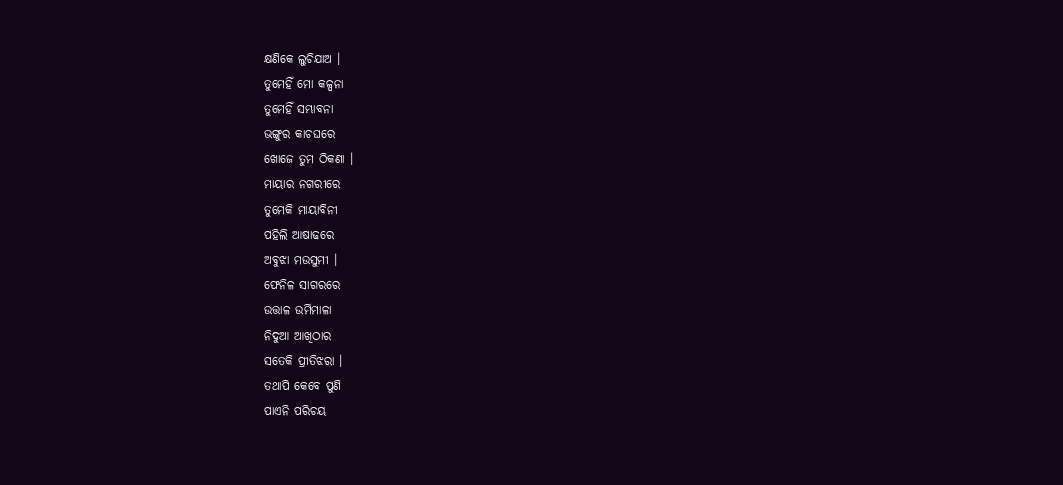କ୍ଷଣିକେ ଲୁଚିଯାଅ ।
ତୁମେହିଁ ମୋ କଳ୍ପନା
ତୁମେହିଁ ସମ୍ଭାବନା
ଭଙ୍ଗୁର କାଚଘରେ
ଖୋଜେ ତୁମ ଠିକଣା ।
ମାୟାର ନଗରୀରେ
ତୁମେକି ମାୟାବିନୀ
ପହିଲି ଆଷାଢରେ
ଅବୁଝା ମଉସୁମୀ ।
ଫେନିଳ ସାଗରରେ
ଉତ୍ତାଳ ଉର୍ମିମାଳା
ନିଦୁଆ ଆଖିଠାର
ସତେକି ପ୍ରୀତିଝରା ।
ତଥାପି କେବେ ପୁଣି
ପାଏନି ପରିଚୟ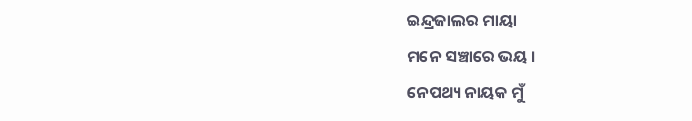ଇନ୍ଦ୍ରଜାଲର ମାୟା
ମନେ ସଞ୍ଚାରେ ଭୟ ।
ନେପଥ୍ୟ ନାୟକ ମୁଁ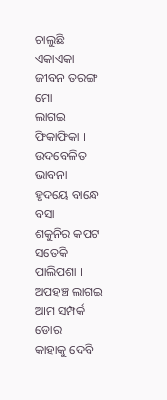ଚାଲୁଛି ଏକାଏକା
ଜୀବନ ତରଙ୍ଗ ମୋ
ଲାଗଇ ଫିକାଫିକା ।
ଉଦବେଳିତ ଭାବନା
ହୃଦୟେ ବାନ୍ଧେ ବସା
ଶକୁନିର କପଟ
ସତେକି ପାଲିପଶା ।
ଅପହଞ୍ଚ ଲାଗଇ
ଆମ ସମ୍ପର୍କ ଡୋର
କାହାକୁ ଦେବି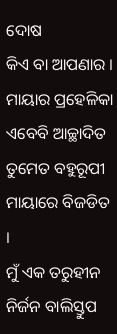ଦୋଷ
କିଏ ବା ଆପଣାର ।
ମାୟାର ପ୍ରହେଳିକା
ଏବେବି ଆଚ୍ଛାଦିତ
ତୁମେତ ବହୁରୂପୀ
ମାୟାରେ ବିଜଡିତ ।
ମୁଁ ଏକ ତରୁହୀନ
ନିର୍ଜନ ବାଲିସ୍ତୁପ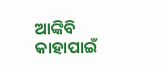ଆଙ୍କିବି କାହାପାଇଁ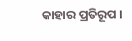କାହାର ପ୍ରତିରୂପ ।